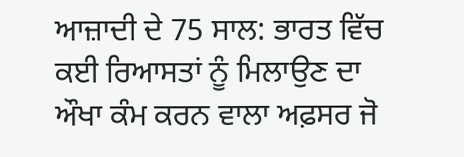ਆਜ਼ਾਦੀ ਦੇ 75 ਸਾਲ: ਭਾਰਤ ਵਿੱਚ ਕਈ ਰਿਆਸਤਾਂ ਨੂੰ ਮਿਲਾਉਣ ਦਾ ਔਖਾ ਕੰਮ ਕਰਨ ਵਾਲਾ ਅਫ਼ਸਰ ਜੋ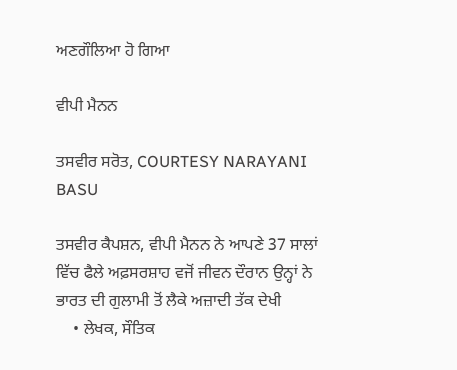ਅਣਗੌਲਿਆ ਹੋ ਗਿਆ

ਵੀਪੀ ਮੈਨਨ

ਤਸਵੀਰ ਸਰੋਤ, COURTESY NARAYANI BASU

ਤਸਵੀਰ ਕੈਪਸ਼ਨ, ਵੀਪੀ ਮੈਨਨ ਨੇ ਆਪਣੇ 37 ਸਾਲਾਂ ਵਿੱਚ ਫੈਲੇ ਅਫ਼ਸਰਸ਼ਾਹ ਵਜੋਂ ਜੀਵਨ ਦੌਰਾਨ ਉਨ੍ਹਾਂ ਨੇ ਭਾਰਤ ਦੀ ਗੁਲਾਮੀ ਤੋਂ ਲੈਕੇ ਅਜ਼ਾਦੀ ਤੱਕ ਦੇਖੀ
    • ਲੇਖਕ, ਸੌਤਿਕ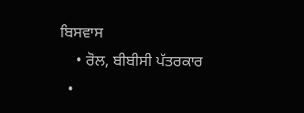ਬਿਸਵਾਸ
    • ਰੋਲ, ਬੀਬੀਸੀ ਪੱਤਰਕਾਰ
  •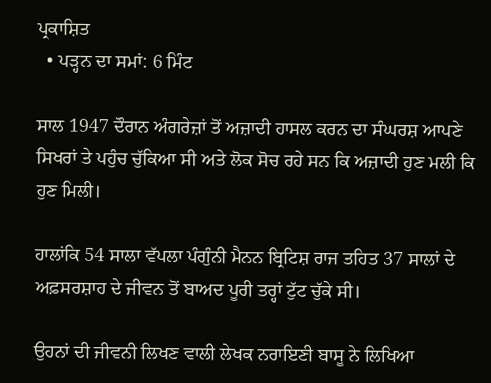ਪ੍ਰਕਾਸ਼ਿਤ
  • ਪੜ੍ਹਨ ਦਾ ਸਮਾਂ: 6 ਮਿੰਟ

ਸਾਲ 1947 ਦੌਰਾਨ ਅੰਗਰੇਜ਼ਾਂ ਤੋਂ ਅਜ਼ਾਦੀ ਹਾਸਲ ਕਰਨ ਦਾ ਸੰਘਰਸ਼ ਆਪਣੇ ਸਿਖਰਾਂ ਤੇ ਪਹੁੰਚ ਚੁੱਕਿਆ ਸੀ ਅਤੇ ਲੋਕ ਸੋਚ ਰਹੇ ਸਨ ਕਿ ਅਜ਼ਾਦੀ ਹੁਣ ਮਲੀ ਕਿ ਹੁਣ ਮਿਲੀ।

ਹਾਲਾਂਕਿ 54 ਸਾਲਾ ਵੱਪਲਾ ਪੰਗੁੰਨੀ ਮੈਨਨ ਬ੍ਰਿਟਿਸ਼ ਰਾਜ ਤਹਿਤ 37 ਸਾਲਾਂ ਦੇ ਅਫ਼ਸਰਸ਼ਾਹ ਦੇ ਜੀਵਨ ਤੋਂ ਬਾਅਦ ਪੂਰੀ ਤਰ੍ਹਾਂ ਟੁੱਟ ਚੁੱਕੇ ਸੀ।

ਉਹਨਾਂ ਦੀ ਜੀਵਨੀ ਲਿਖਣ ਵਾਲੀ ਲੇਖਕ ਨਰਾਇਣੀ ਬਾਸੂ ਨੇ ਲਿਖਿਆ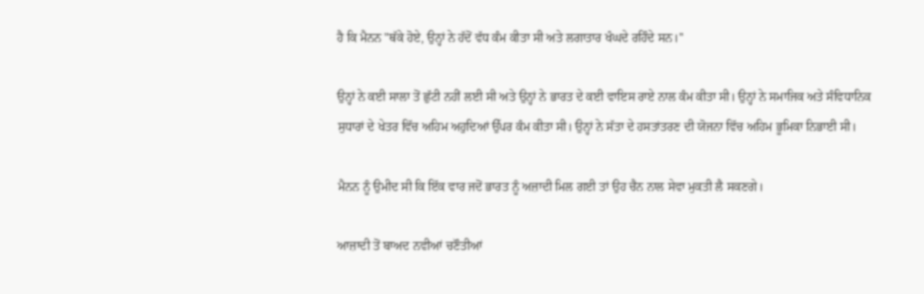ਹੈ ਕਿ ਮੈਨਨ "ਥੱਕੇ ਹੋਏ, ਉਨ੍ਹਾਂ ਨੇ ਹੱਦੋਂ ਵੱਧ ਕੰਮ ਕੀਤਾ ਸੀ ਅਤੇ ਲਗਾਤਾਰ ਖੰਘਦੇ ਰਹਿੰਦੇ ਸਨ।''

ਉਨ੍ਹਾਂ ਨੇ ਕਈ ਸਾਲਾ ਤੋਂ ਛੁੱਟੀ ਨਹੀਂ ਲਈ ਸੀ ਅਤੇ ਉਨ੍ਹਾਂ ਨੇ ਭਾਰਤ ਦੇ ਕਈ ਵਾਇਸ ਰਾਏ ਨਾਲ ਕੰਮ ਕੀਤਾ ਸੀ। ਉਨ੍ਹਾਂ ਨੇ ਸਮਾਜਿਕ ਅਤੇ ਸੰਵਿਧਾਨਿਕ ਸੁਧਾਰਾਂ ਦੇ ਖੇਤਰ ਵਿੱਚ ਅਹਿਮ ਅਹੁਦਿਆਂ ਉੱਪਰ ਕੰਮ ਕੀਤਾ ਸੀ। ਉਨ੍ਹਾਂ ਨੇ ਸੱਤਾ ਦੇ ਹਸਤਾਂਤਰਣ ਦੀ ਯੋਜਨਾ ਵਿੱਚ ਅਹਿਮ ਭੂਮਿਕਾ ਨਿਭਾਈ ਸੀ।

ਮੈਨਨ ਨੂੰ ਉਮੀਦ ਸੀ ਕਿ ਇੱਕ ਵਾਰ ਜਦੋਂ ਭਾਰਤ ਨੂੰ ਅਜ਼ਾਦੀ ਮਿਲ ਗਈ ਤਾਂ ਉਹ ਚੈਨ ਨਾਲ ਸੇਵਾ ਮੁਕਤੀ ਲੈ ਸਕਣਗੇ।

ਆਜ਼ਾਦੀ ਤੋਂ ਬਾਅਦ ਨਵੀਆਂ ਚਣੌਤੀਆਂ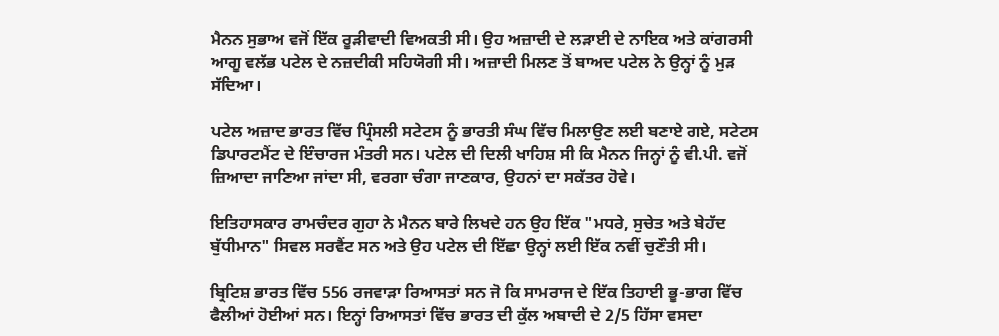ਮੈਨਨ ਸੁਭਾਅ ਵਜੋਂ ਇੱਕ ਰੂੜੀਵਾਦੀ ਵਿਅਕਤੀ ਸੀ। ਉਹ ਅਜ਼ਾਦੀ ਦੇ ਲੜਾਈ ਦੇ ਨਾਇਕ ਅਤੇ ਕਾਂਗਰਸੀ ਆਗੂ ਵਲੱਭ ਪਟੇਲ ਦੇ ਨਜ਼ਦੀਕੀ ਸਹਿਯੋਗੀ ਸੀ। ਅਜ਼ਾਦੀ ਮਿਲਣ ਤੋਂ ਬਾਅਦ ਪਟੇਲ ਨੇ ਉਨ੍ਹਾਂ ਨੂੰ ਮੁੜ ਸੱਦਿਆ।

ਪਟੇਲ ਅਜ਼ਾਦ ਭਾਰਤ ਵਿੱਚ ਪ੍ਰਿੰਸਲੀ ਸਟੇਟਸ ਨੂੰ ਭਾਰਤੀ ਸੰਘ ਵਿੱਚ ਮਿਲਾਉਣ ਲਈ ਬਣਾਏ ਗਏ, ਸਟੇਟਸ ਡਿਪਾਰਟਮੈਂਟ ਦੇ ਇੰਚਾਰਜ ਮੰਤਰੀ ਸਨ। ਪਟੇਲ ਦੀ ਦਿਲੀ ਖਾਹਿਸ਼ ਸੀ ਕਿ ਮੈਨਨ ਜਿਨ੍ਹਾਂ ਨੂੰ ਵੀ.ਪੀ. ਵਜੋਂ ਜ਼ਿਆਦਾ ਜਾਣਿਆ ਜਾਂਦਾ ਸੀ, ਵਰਗਾ ਚੰਗਾ ਜਾਣਕਾਰ, ਉਹਨਾਂ ਦਾ ਸਕੱਤਰ ਹੋਵੇ।

ਇਤਿਹਾਸਕਾਰ ਰਾਮਚੰਦਰ ਗੁਹਾ ਨੇ ਮੈਨਨ ਬਾਰੇ ਲਿਖਦੇ ਹਨ ਉਹ ਇੱਕ "ਮਧਰੇ, ਸੁਚੇਤ ਅਤੇ ਬੇਹੱਦ ਬੁੱਧੀਮਾਨ" ਸਿਵਲ ਸਰਵੈਂਟ ਸਨ ਅਤੇ ਉਹ ਪਟੇਲ ਦੀ ਇੱਛਾ ਉਨ੍ਹਾਂ ਲਈ ਇੱਕ ਨਵੀਂ ਚੁਣੌਤੀ ਸੀ।

ਬ੍ਰਿਟਿਸ਼ ਭਾਰਤ ਵਿੱਚ 556 ਰਜਵਾੜਾ ਰਿਆਸਤਾਂ ਸਨ ਜੋ ਕਿ ਸਾਮਰਾਜ ਦੇ ਇੱਕ ਤਿਹਾਈ ਭੂ-ਭਾਗ ਵਿੱਚ ਫੈਲੀਆਂ ਹੋਈਆਂ ਸਨ। ਇਨ੍ਹਾਂ ਰਿਆਸਤਾਂ ਵਿੱਚ ਭਾਰਤ ਦੀ ਕੁੱਲ ਅਬਾਦੀ ਦੇ 2/5 ਹਿੱਸਾ ਵਸਦਾ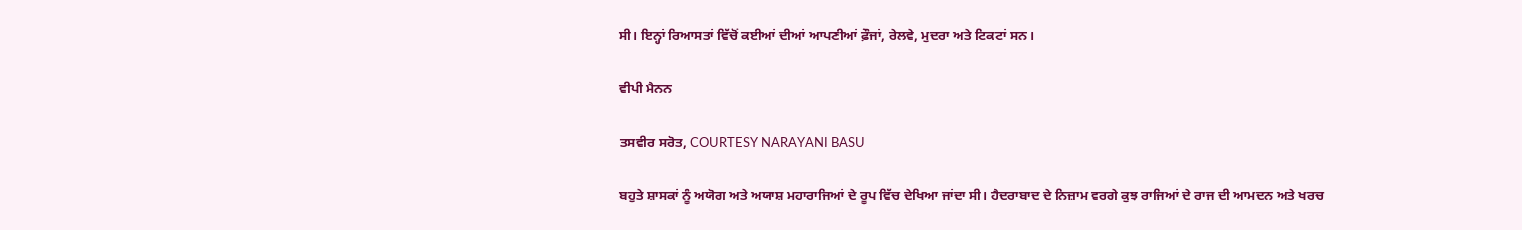ਸੀ। ਇਨ੍ਹਾਂ ਰਿਆਸਤਾਂ ਵਿੱਚੋਂ ਕਈਆਂ ਦੀਆਂ ਆਪਣੀਆਂ ਫ਼ੌਜਾਂ, ਰੇਲਵੇ, ਮੁਦਰਾ ਅਤੇ ਟਿਕਟਾਂ ਸਨ।

ਵੀਪੀ ਮੈਨਨ

ਤਸਵੀਰ ਸਰੋਤ, COURTESY NARAYANI BASU

ਬਹੁਤੇ ਸ਼ਾਸਕਾਂ ਨੂੰ ਅਯੋਗ ਅਤੇ ਅਯਾਸ਼ ਮਹਾਰਾਜਿਆਂ ਦੇ ਰੂਪ ਵਿੱਚ ਦੇਖਿਆ ਜਾਂਦਾ ਸੀ। ਹੈਦਰਾਬਾਦ ਦੇ ਨਿਜ਼ਾਮ ਵਰਗੇ ਕੁਝ ਰਾਜਿਆਂ ਦੇ ਰਾਜ ਦੀ ਆਮਦਨ ਅਤੇ ਖਰਚ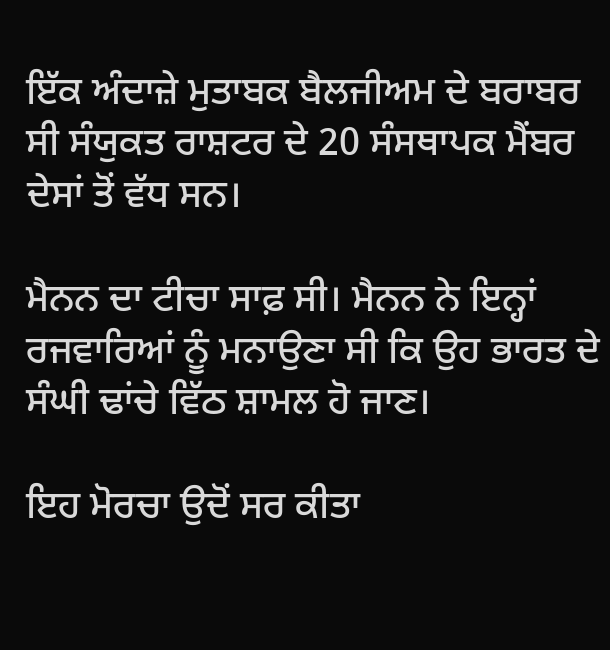ਇੱਕ ਅੰਦਾਜ਼ੇ ਮੁਤਾਬਕ ਬੈਲਜੀਅਮ ਦੇ ਬਰਾਬਰ ਸੀ ਸੰਯੁਕਤ ਰਾਸ਼ਟਰ ਦੇ 20 ਸੰਸਥਾਪਕ ਮੈਂਬਰ ਦੇਸਾਂ ਤੋਂ ਵੱਧ ਸਨ।

ਮੈਨਨ ਦਾ ਟੀਚਾ ਸਾਫ਼ ਸੀ। ਮੈਨਨ ਨੇ ਇਨ੍ਹਾਂ ਰਜਵਾਰਿਆਂ ਨੂੰ ਮਨਾਉਣਾ ਸੀ ਕਿ ਉਹ ਭਾਰਤ ਦੇ ਸੰਘੀ ਢਾਂਚੇ ਵਿੱਠ ਸ਼ਾਮਲ ਹੋ ਜਾਣ।

ਇਹ ਮੋਰਚਾ ਉਦੋਂ ਸਰ ਕੀਤਾ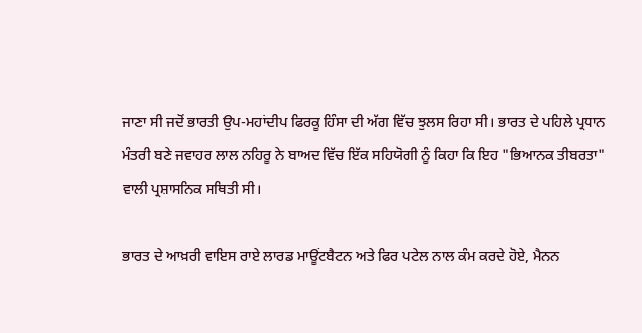ਜਾਣਾ ਸੀ ਜਦੋਂ ਭਾਰਤੀ ਉਪ-ਮਹਾਂਦੀਪ ਫਿਰਕੂ ਹਿੰਸਾ ਦੀ ਅੱਗ ਵਿੱਚ ਝੁਲਸ ਰਿਹਾ ਸੀ। ਭਾਰਤ ਦੇ ਪਹਿਲੇ ਪ੍ਰਧਾਨ ਮੰਤਰੀ ਬਣੇ ਜਵਾਹਰ ਲਾਲ ਨਹਿਰੂ ਨੇ ਬਾਅਦ ਵਿੱਚ ਇੱਕ ਸਹਿਯੋਗੀ ਨੂੰ ਕਿਹਾ ਕਿ ਇਹ "ਭਿਆਨਕ ਤੀਬਰਤਾ" ਵਾਲੀ ਪ੍ਰਸ਼ਾਸਨਿਕ ਸਥਿਤੀ ਸੀ।

ਭਾਰਤ ਦੇ ਆਖ਼ਰੀ ਵਾਇਸ ਰਾਏ ਲਾਰਡ ਮਾਊਂਟਬੈਟਨ ਅਤੇ ਫਿਰ ਪਟੇਲ ਨਾਲ ਕੰਮ ਕਰਦੇ ਹੋਏ, ਮੈਨਨ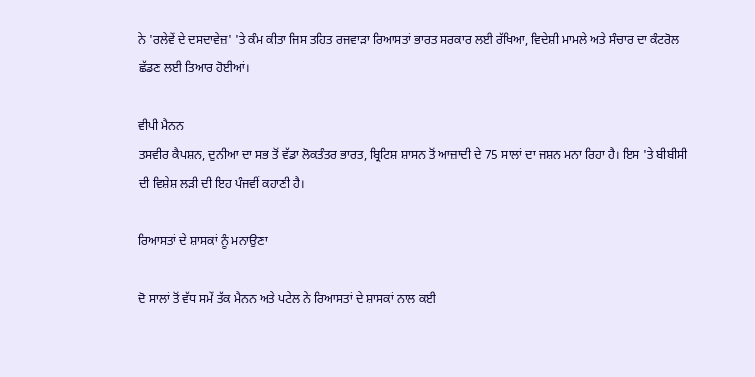ਨੇ 'ਰਲੇਵੇਂ ਦੇ ਦਸਦਾਵੇਜ਼' 'ਤੇ ਕੰਮ ਕੀਤਾ ਜਿਸ ਤਹਿਤ ਰਜਵਾੜਾ ਰਿਆਸਤਾਂ ਭਾਰਤ ਸਰਕਾਰ ਲਈ ਰੱਖਿਆ, ਵਿਦੇਸ਼ੀ ਮਾਮਲੇ ਅਤੇ ਸੰਚਾਰ ਦਾ ਕੰਟਰੋਲ ਛੱਡਣ ਲਈ ਤਿਆਰ ਹੋਈਆਂ।

ਵੀਪੀ ਮੈਨਨ
ਤਸਵੀਰ ਕੈਪਸ਼ਨ, ਦੁਨੀਆ ਦਾ ਸਭ ਤੋਂ ਵੱਡਾ ਲੋਕਤੰਤਰ ਭਾਰਤ, ਬ੍ਰਿਟਿਸ਼ ਸ਼ਾਸਨ ਤੋਂ ਆਜ਼ਾਦੀ ਦੇ 75 ਸਾਲਾਂ ਦਾ ਜਸ਼ਨ ਮਨਾ ਰਿਹਾ ਹੈ। ਇਸ 'ਤੇ ਬੀਬੀਸੀ ਦੀ ਵਿਸ਼ੇਸ਼ ਲੜੀ ਦੀ ਇਹ ਪੰਜਵੀਂ ਕਹਾਣੀ ਹੈ।

ਰਿਆਸਤਾਂ ਦੇ ਸ਼ਾਸਕਾਂ ਨੂੰ ਮਨਾਉਣਾ

ਦੋ ਸਾਲਾਂ ਤੋਂ ਵੱਧ ਸਮੇਂ ਤੱਕ ਮੈਨਨ ਅਤੇ ਪਟੇਲ ਨੇ ਰਿਆਸਤਾਂ ਦੇ ਸ਼ਾਸਕਾਂ ਨਾਲ ਕਈ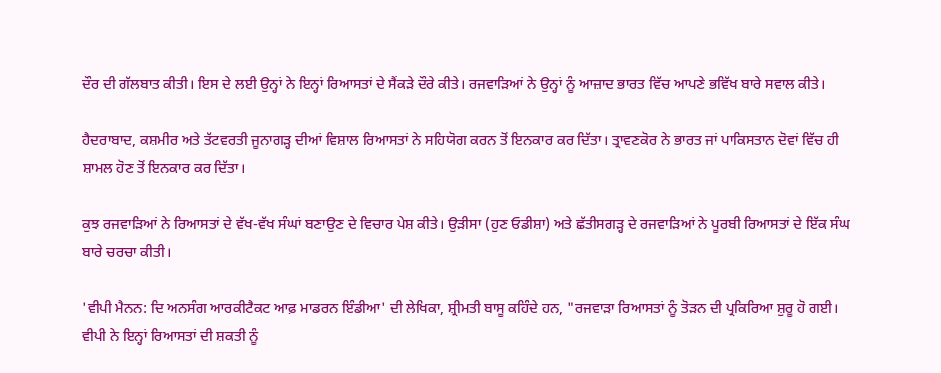ਦੌਰ ਦੀ ਗੱਲਬਾਤ ਕੀਤੀ। ਇਸ ਦੇ ਲਈ ਉਨ੍ਹਾਂ ਨੇ ਇਨ੍ਹਾਂ ਰਿਆਸਤਾਂ ਦੇ ਸੈਂਕੜੇ ਦੌਰੇ ਕੀਤੇ। ਰਜਵਾੜਿਆਂ ਨੇ ਉਨ੍ਹਾਂ ਨੂੰ ਆਜ਼ਾਦ ਭਾਰਤ ਵਿੱਚ ਆਪਣੇ ਭਵਿੱਖ ਬਾਰੇ ਸਵਾਲ ਕੀਤੇ।

ਹੈਦਰਾਬਾਦ, ਕਸ਼ਮੀਰ ਅਤੇ ਤੱਟਵਰਤੀ ਜੂਨਾਗੜ੍ਹ ਦੀਆਂ ਵਿਸ਼ਾਲ ਰਿਆਸਤਾਂ ਨੇ ਸਹਿਯੋਗ ਕਰਨ ਤੋਂ ਇਨਕਾਰ ਕਰ ਦਿੱਤਾ। ਤ੍ਰਾਵਣਕੋਰ ਨੇ ਭਾਰਤ ਜਾਂ ਪਾਕਿਸਤਾਨ ਦੋਵਾਂ ਵਿੱਚ ਹੀ ਸ਼ਾਮਲ ਹੋਣ ਤੋਂ ਇਨਕਾਰ ਕਰ ਦਿੱਤਾ।

ਕੁਝ ਰਜਵਾੜਿਆਂ ਨੇ ਰਿਆਸਤਾਂ ਦੇ ਵੱਖ-ਵੱਖ ਸੰਘਾਂ ਬਣਾਉਣ ਦੇ ਵਿਚਾਰ ਪੇਸ਼ ਕੀਤੇ। ਉੜੀਸਾ (ਹੁਣ ਓਡੀਸ਼ਾ) ਅਤੇ ਛੱਤੀਸਗੜ੍ਹ ਦੇ ਰਜਵਾੜਿਆਂ ਨੇ ਪੂਰਬੀ ਰਿਆਸਤਾਂ ਦੇ ਇੱਕ ਸੰਘ ਬਾਰੇ ਚਰਚਾ ਕੀਤੀ।

'ਵੀਪੀ ਮੈਨਨ: ਦਿ ਅਨਸੰਗ ਆਰਕੀਟੈਕਟ ਆਫ਼ ਮਾਡਰਨ ਇੰਡੀਆ' ਦੀ ਲੇਖਿਕਾ, ਸ਼੍ਰੀਮਤੀ ਬਾਸੂ ਕਹਿੰਦੇ ਹਨ, "ਰਜਵਾੜਾ ਰਿਆਸਤਾਂ ਨੂੰ ਤੋੜਨ ਦੀ ਪ੍ਰਕਿਰਿਆ ਸ਼ੁਰੂ ਹੋ ਗਈ। ਵੀਪੀ ਨੇ ਇਨ੍ਹਾਂ ਰਿਆਸਤਾਂ ਦੀ ਸ਼ਕਤੀ ਨੂੰ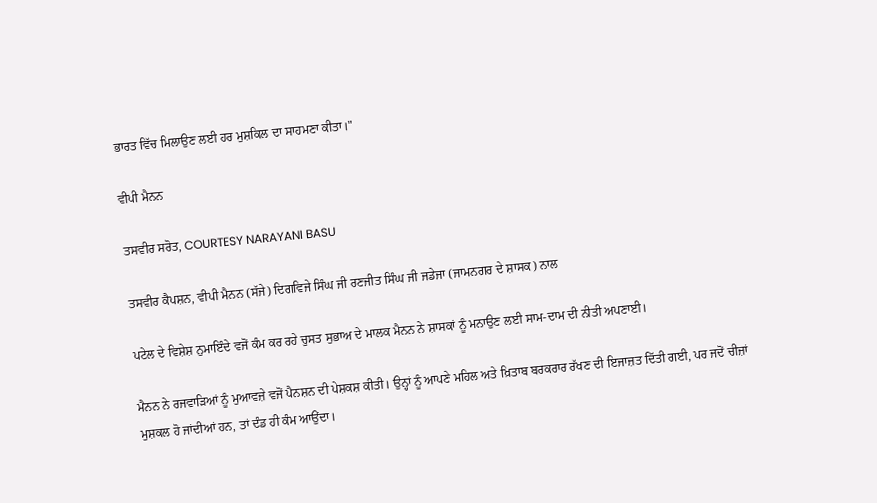ਭਾਰਤ ਵਿੱਚ ਮਿਲਾਉਣ ਲਈ ਹਰ ਮੁਸ਼ਕਿਲ ਦਾ ਸਾਹਮਣਾ ਕੀਤਾ।"

ਵੀਪੀ ਮੈਨਨ

ਤਸਵੀਰ ਸਰੋਤ, COURTESY NARAYANI BASU

ਤਸਵੀਰ ਕੈਪਸ਼ਨ, ਵੀਪੀ ਮੈਨਨ (ਸੱਜੇ) ਦਿਗਵਿਜੇ ਸਿੰਘ ਜੀ ਰਣਜੀਤ ਸਿੰਘ ਜੀ ਜਡੇਜਾ (ਜਾਮਨਗਰ ਦੇ ਸ਼ਾਸਕ) ਨਾਲ

ਪਟੇਲ ਦੇ ਵਿਸ਼ੇਸ਼ ਨੁਮਾਇੰਦੇ ਵਜੋਂ ਕੰਮ ਕਰ ਰਹੇ ਚੁਸਤ ਸੁਭਾਅ ਦੇ ਮਾਲਕ ਮੈਨਨ ਨੇ ਸ਼ਾਸਕਾਂ ਨੂੰ ਮਨਾਉਣ ਲਈ ਸਾਮ-ਦਾਮ ਦੀ ਨੀਤੀ ਅਪਣਾਈ।

ਮੈਨਨ ਨੇ ਰਜਵਾੜਿਆਂ ਨੂੰ ਮੁਆਵਜ਼ੇ ਵਜੋਂ ਪੈਨਸ਼ਨ ਦੀ ਪੇਸ਼ਕਸ਼ ਕੀਤੀ। ਉਨ੍ਹਾਂ ਨੂੰ ਆਪਣੇ ਮਹਿਲ ਅਤੇ ਖ਼ਿਤਾਬ ਬਰਕਰਾਰ ਰੱਖਣ ਦੀ ਇਜਾਜ਼ਤ ਦਿੱਤੀ ਗਈ, ਪਰ ਜਦੋਂ ਚੀਜ਼ਾਂ ਮੁਸ਼ਕਲ ਹੋ ਜਾਂਦੀਆਂ ਹਨ, ਤਾਂ ਦੰਡ ਹੀ ਕੰਮ ਆਉਂਦਾ।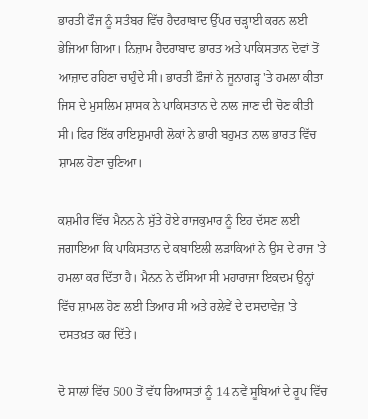ਭਾਰਤੀ ਫੌਜ ਨੂੰ ਸਤੰਬਰ ਵਿੱਚ ਹੈਦਰਾਬਾਦ ਉੱਪਰ ਚੜ੍ਹਾਈ ਕਰਨ ਲਈ ਭੇਜਿਆ ਗਿਆ। ਨਿਜ਼ਾਮ ਹੈਦਰਾਬਾਦ ਭਾਰਤ ਅਤੇ ਪਾਕਿਸਤਾਨ ਦੋਵਾਂ ਤੋਂ ਆਜ਼ਾਦ ਰਹਿਣਾ ਚਾਹੁੰਦੇ ਸੀ। ਭਾਰਤੀ ਫ਼ੌਜਾਂ ਨੇ ਜੂਨਾਗੜ੍ਹ 'ਤੇ ਹਮਲਾ ਕੀਤਾ ਜਿਸ ਦੇ ਮੁਸਲਿਮ ਸ਼ਾਸਕ ਨੇ ਪਾਕਿਸਤਾਨ ਦੇ ਨਾਲ ਜਾਣ ਦੀ ਚੋਣ ਕੀਤੀ ਸੀ। ਫਿਰ ਇੱਕ ਰਾਇਸ਼ੁਮਾਰੀ ਲੋਕਾਂ ਨੇ ਭਾਰੀ ਬਹੁਮਤ ਨਾਲ ਭਾਰਤ ਵਿੱਚ ਸ਼ਾਮਲ ਹੋਣਾ ਚੁਣਿਆ।

ਕਸ਼ਮੀਰ ਵਿੱਚ ਮੈਨਨ ਨੇ ਸੁੱਤੇ ਹੋਏ ਰਾਜਕੁਮਾਰ ਨੂੰ ਇਹ ਦੱਸਣ ਲਈ ਜਗਾਇਆ ਕਿ ਪਾਕਿਸਤਾਨ ਦੇ ਕਬਾਇਲੀ ਲੜਾਕਿਆਂ ਨੇ ਉਸ ਦੇ ਰਾਜ 'ਤੇ ਹਮਲਾ ਕਰ ਦਿੱਤਾ ਹੈ। ਮੈਨਨ ਨੇ ਦੱਸਿਆ ਸੀ ਮਹਾਰਾਜਾ ਇਕਦਮ ਉਨ੍ਹਾਂ ਵਿੱਚ ਸ਼ਾਮਲ ਹੋਣ ਲਈ ਤਿਆਰ ਸੀ ਅਤੇ ਰਲੇਵੇਂ ਦੇ ਦਸਦਾਵੇਜ਼ 'ਤੇ ਦਸਤਖ਼ਤ ਕਰ ਦਿੱਤੇ।

ਦੋ ਸਾਲਾਂ ਵਿੱਚ 500 ਤੋਂ ਵੱਧ ਰਿਆਸਤਾਂ ਨੂੰ 14 ਨਵੇਂ ਸੂਬਿਆਂ ਦੇ ਰੂਪ ਵਿੱਚ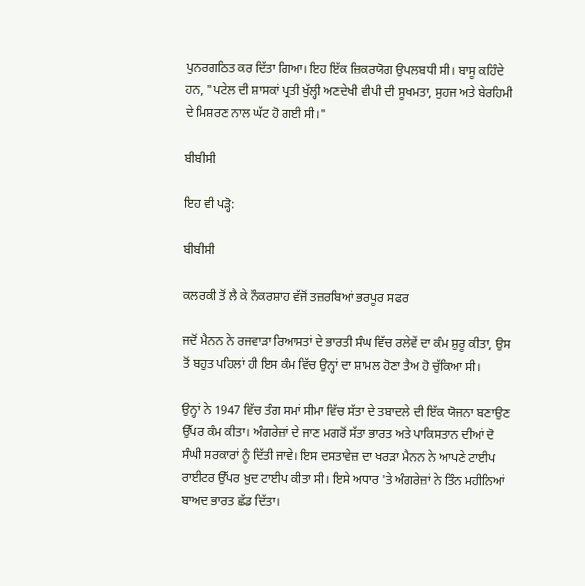ਪੁਨਰਗਠਿਤ ਕਰ ਦਿੱਤਾ ਗਿਆ। ਇਹ ਇੱਕ ਜ਼ਿਕਰਯੋਗ ਉਪਲਬਧੀ ਸੀ। ਬਾਸੂ ਕਹਿੰਦੇ ਹਨ, "ਪਟੇਲ ਦੀ ਸ਼ਾਸਕਾਂ ਪ੍ਰਤੀ ਖੁੱਲ੍ਹੀ ਅਣਦੇਖੀ ਵੀਪੀ ਦੀ ਸੂਖਮਤਾ, ਸੁਹਜ ਅਤੇ ਬੇਰਹਿਮੀ ਦੇ ਮਿਸ਼ਰਣ ਨਾਲ ਘੱਟ ਹੋ ਗਈ ਸੀ।"

ਬੀਬੀਸੀ

ਇਹ ਵੀ ਪੜ੍ਹੋ:

ਬੀਬੀਸੀ

ਕਲਰਕੀ ਤੋਂ ਲੈ ਕੇ ਨੌਕਰਸ਼ਾਹ ਵੱਜੋਂ ਤਜ਼ਰਬਿਆਂ ਭਰਪੂਰ ਸਫਰ

ਜਦੋਂ ਮੈਨਨ ਨੇ ਰਜਵਾੜਾ ਰਿਆਸਤਾਂ ਦੇ ਭਾਰਤੀ ਸੰਘ ਵਿੱਚ ਰਲੇਵੇਂ ਦਾ ਕੰਮ ਸ਼ੁਰੂ ਕੀਤਾ, ਉਸ ਤੋਂ ਬਹੁਤ ਪਹਿਲਾਂ ਹੀ ਇਸ ਕੰਮ ਵਿੱਚ ਉਨ੍ਹਾਂ ਦਾ ਸ਼ਾਮਲ ਹੋਣਾ ਤੈਅ ਹੋ ਚੁੱਕਿਆ ਸੀ।

ਉਨ੍ਹਾਂ ਨੇ 1947 ਵਿੱਚ ਤੰਗ ਸਮਾਂ ਸੀਮਾ ਵਿੱਚ ਸੱਤਾ ਦੇ ਤਬਾਦਲੇ ਦੀ ਇੱਕ ਯੋਜਨਾ ਬਣਾਉਣ ਉੱਪਰ ਕੰਮ ਕੀਤਾ। ਅੰਗਰੇਜ਼ਾਂ ਦੇ ਜਾਣ ਮਗਰੋਂ ਸੱਤਾ ਭਾਰਤ ਅਤੇ ਪਾਕਿਸਤਾਨ ਦੀਆਂ ਦੋ ਸੰਘੀ ਸਰਕਾਰਾਂ ਨੂੰ ਦਿੱਤੀ ਜਾਵੇ। ਇਸ ਦਸਤਾਵੇਜ਼ ਦਾ ਖਰੜਾ ਮੈਨਨ ਨੇ ਆਪਣੇ ਟਾਈਪ ਰਾਈਟਰ ਉੱਪਰ ਖ਼ੁਦ ਟਾਈਪ ਕੀਤਾ ਸੀ। ਇਸੇ ਅਧਾਰ 'ਤੇ ਅੰਗਰੇਜ਼ਾਂ ਨੇ ਤਿੰਨ ਮਹੀਨਿਆਂ ਬਾਅਦ ਭਾਰਤ ਛੱਡ ਦਿੱਤਾ।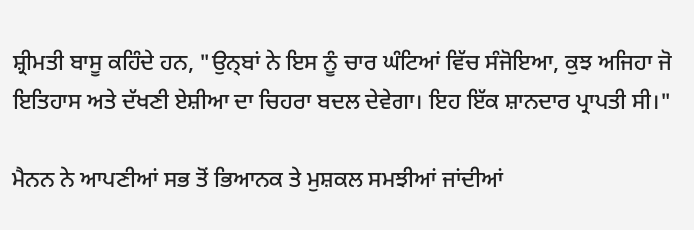ਸ਼੍ਰੀਮਤੀ ਬਾਸੂ ਕਹਿੰਦੇ ਹਨ, "ਉਨ੍ਬਾਂ ਨੇ ਇਸ ਨੂੰ ਚਾਰ ਘੰਟਿਆਂ ਵਿੱਚ ਸੰਜੋਇਆ, ਕੁਝ ਅਜਿਹਾ ਜੋ ਇਤਿਹਾਸ ਅਤੇ ਦੱਖਣੀ ਏਸ਼ੀਆ ਦਾ ਚਿਹਰਾ ਬਦਲ ਦੇਵੇਗਾ। ਇਹ ਇੱਕ ਸ਼ਾਨਦਾਰ ਪ੍ਰਾਪਤੀ ਸੀ।"

ਮੈਨਨ ਨੇ ਆਪਣੀਆਂ ਸਭ ਤੋਂ ਭਿਆਨਕ ਤੇ ਮੁਸ਼ਕਲ ਸਮਝੀਆਂ ਜਾਂਦੀਆਂ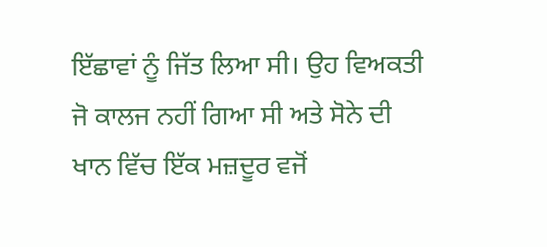ਇੱਛਾਵਾਂ ਨੂੰ ਜਿੱਤ ਲਿਆ ਸੀ। ਉਹ ਵਿਅਕਤੀ ਜੋ ਕਾਲਜ ਨਹੀਂ ਗਿਆ ਸੀ ਅਤੇ ਸੋਨੇ ਦੀ ਖਾਨ ਵਿੱਚ ਇੱਕ ਮਜ਼ਦੂਰ ਵਜੋਂ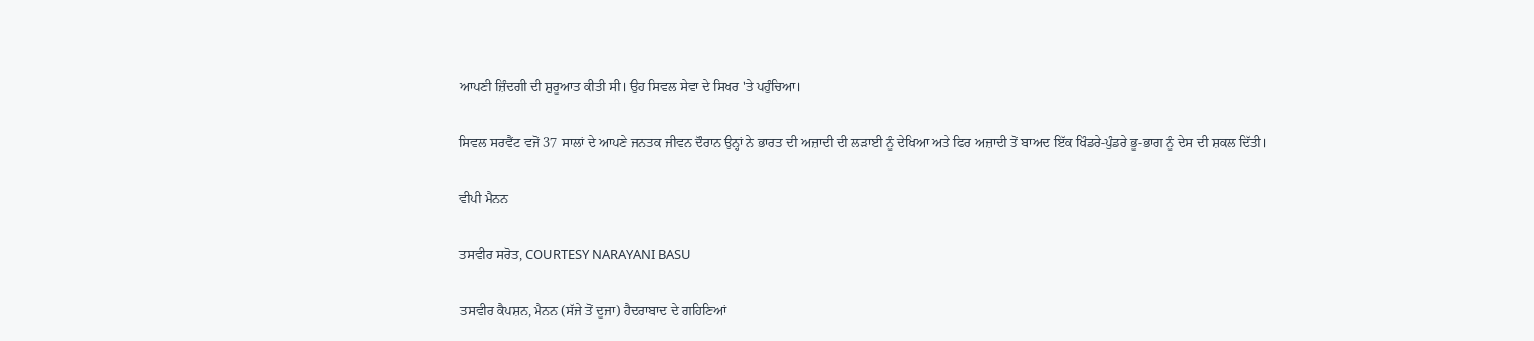ਆਪਣੀ ਜ਼ਿੰਦਗੀ ਦੀ ਸ਼ੁਰੂਆਤ ਕੀਤੀ ਸੀ। ਉਹ ਸਿਵਲ ਸੇਵਾ ਦੇ ਸਿਖਰ 'ਤੇ ਪਹੁੰਚਿਆ।

ਸਿਵਲ ਸਰਵੈਂਟ ਵਜੋਂ 37 ਸਾਲਾਂ ਦੇ ਆਪਣੇ ਜਨਤਕ ਜੀਵਨ ਦੌਰਾਨ ਉਨ੍ਹਾਂ ਨੇ ਭਾਰਤ ਦੀ ਅਜ਼ਾਦੀ ਦੀ ਲੜਾਈ ਨੂੰ ਦੇਖਿਆ ਅਤੇ ਫਿਰ ਅਜ਼ਾਦੀ ਤੋਂ ਬਾਅਦ ਇੱਕ ਖਿੰਡਰੇ-ਪੁੰਡਰੇ ਭੂ-ਭਾਗ ਨੂੰ ਦੇਸ ਦੀ ਸ਼ਕਲ ਦਿੱਤੀ।

ਵੀਪੀ ਮੈਨਨ

ਤਸਵੀਰ ਸਰੋਤ, COURTESY NARAYANI BASU

ਤਸਵੀਰ ਕੈਪਸ਼ਨ, ਮੈਨਨ (ਸੱਜੇ ਤੋਂ ਦੂਜਾ) ਹੈਦਰਾਬਾਦ ਦੇ ਗਹਿਣਿਆਂ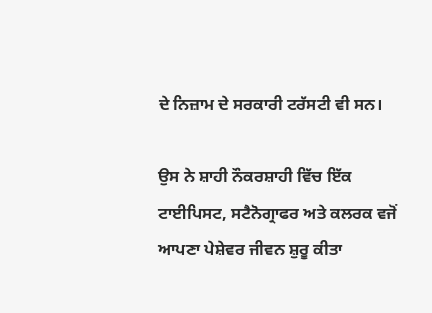ਦੇ ਨਿਜ਼ਾਮ ਦੇ ਸਰਕਾਰੀ ਟਰੱਸਟੀ ਵੀ ਸਨ।

ਉਸ ਨੇ ਸ਼ਾਹੀ ਨੌਕਰਸ਼ਾਹੀ ਵਿੱਚ ਇੱਕ ਟਾਈਪਿਸਟ, ਸਟੈਨੋਗ੍ਰਾਫਰ ਅਤੇ ਕਲਰਕ ਵਜੋਂ ਆਪਣਾ ਪੇਸ਼ੇਵਰ ਜੀਵਨ ਸ਼ੁਰੂ ਕੀਤਾ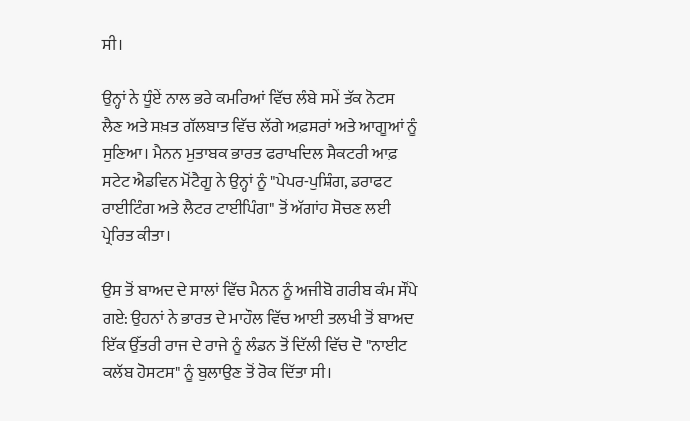ਸੀ।

ਉਨ੍ਹਾਂ ਨੇ ਧੂੰਏਂ ਨਾਲ ਭਰੇ ਕਮਰਿਆਂ ਵਿੱਚ ਲੰਬੇ ਸਮੇਂ ਤੱਕ ਨੋਟਸ ਲੈਣ ਅਤੇ ਸਖ਼ਤ ਗੱਲਬਾਤ ਵਿੱਚ ਲੱਗੇ ਅਫ਼ਸਰਾਂ ਅਤੇ ਆਗੂਆਂ ਨੂੰ ਸੁਣਿਆ। ਮੈਨਨ ਮੁਤਾਬਕ ਭਾਰਤ ਫਰਾਖਦਿਲ ਸੈਕਟਰੀ ਆਫ਼ ਸਟੇਟ ਐਡਵਿਨ ਮੋਂਟੈਗੂ ਨੇ ਉਨ੍ਹਾਂ ਨੂੰ "ਪੇਪਰ-ਪੁਸ਼ਿੰਗ, ਡਰਾਫਟ ਰਾਈਟਿੰਗ ਅਤੇ ਲੈਟਰ ਟਾਈਪਿੰਗ" ਤੋਂ ਅੱਗਾਂਹ ਸੋਚਣ ਲਈ ਪ੍ਰੇਰਿਤ ਕੀਤਾ।

ਉਸ ਤੋਂ ਬਾਅਦ ਦੇ ਸਾਲਾਂ ਵਿੱਚ ਮੈਨਨ ਨੂੰ ਅਜੀਬੋ ਗਰੀਬ ਕੰਮ ਸੌਂਪੇ ਗਏ: ਉਹਨਾਂ ਨੇ ਭਾਰਤ ਦੇ ਮਾਹੌਲ ਵਿੱਚ ਆਈ ਤਲਖੀ ਤੋਂ ਬਾਅਦ ਇੱਕ ਉੱਤਰੀ ਰਾਜ ਦੇ ਰਾਜੇ ਨੂੰ ਲੰਡਨ ਤੋਂ ਦਿੱਲੀ ਵਿੱਚ ਦੋ "ਨਾਈਟ ਕਲੱਬ ਹੋਸਟਸ" ਨੂੰ ਬੁਲਾਉਣ ਤੋਂ ਰੋਕ ਦਿੱਤਾ ਸੀ।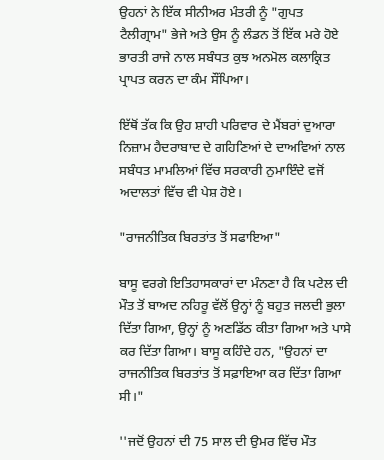ਉਹਨਾਂ ਨੇ ਇੱਕ ਸੀਨੀਅਰ ਮੰਤਰੀ ਨੂੰ "ਗੁਪਤ ਟੈਲੀਗ੍ਰਾਮ" ਭੇਜੇ ਅਤੇ ਉਸ ਨੂੰ ਲੰਡਨ ਤੋਂ ਇੱਕ ਮਰੇ ਹੋਏ ਭਾਰਤੀ ਰਾਜੇ ਨਾਲ ਸਬੰਧਤ ਕੁਝ ਅਨਮੋਲ ਕਲਾਕ੍ਰਿਤ ਪ੍ਰਾਪਤ ਕਰਨ ਦਾ ਕੰਮ ਸੌਂਪਿਆ।

ਇੱਥੋਂ ਤੱਕ ਕਿ ਉਹ ਸ਼ਾਹੀ ਪਰਿਵਾਰ ਦੇ ਮੈਂਬਰਾਂ ਦੁਆਰਾ ਨਿਜ਼ਾਮ ਹੈਦਰਾਬਾਦ ਦੇ ਗਹਿਣਿਆਂ ਦੇ ਦਾਅਵਿਆਂ ਨਾਲ ਸਬੰਧਤ ਮਾਮਲਿਆਂ ਵਿੱਚ ਸਰਕਾਰੀ ਨੁਮਾਇੰਦੇ ਵਜੋਂ ਅਦਾਲਤਾਂ ਵਿੱਚ ਵੀ ਪੇਸ਼ ਹੋਏ।

"ਰਾਜਨੀਤਿਕ ਬਿਰਤਾਂਤ ਤੋਂ ਸਫਾਇਆ"

ਬਾਸੂ ਵਰਗੇ ਇਤਿਹਾਸਕਾਰਾਂ ਦਾ ਮੰਨਣਾ ਹੈ ਕਿ ਪਟੇਲ ਦੀ ਮੌਤ ਤੋਂ ਬਾਅਦ ਨਹਿਰੂ ਵੱਲੋਂ ਉਨ੍ਹਾਂ ਨੂੰ ਬਹੁਤ ਜਲਦੀ ਭੁਲਾ ਦਿੱਤਾ ਗਿਆ, ਉਨ੍ਹਾਂ ਨੂੰ ਅਣਡਿੱਠ ਕੀਤਾ ਗਿਆ ਅਤੇ ਪਾਸੇ ਕਰ ਦਿੱਤਾ ਗਿਆ। ਬਾਸੂ ਕਹਿੰਦੇ ਹਨ, "ਉਹਨਾਂ ਦਾ ਰਾਜਨੀਤਿਕ ਬਿਰਤਾਂਤ ਤੋਂ ਸਫ਼ਾਇਆ ਕਰ ਦਿੱਤਾ ਗਿਆ ਸੀ।"

''ਜਦੋਂ ਉਹਨਾਂ ਦੀ 75 ਸਾਲ ਦੀ ਉਮਰ ਵਿੱਚ ਮੌਤ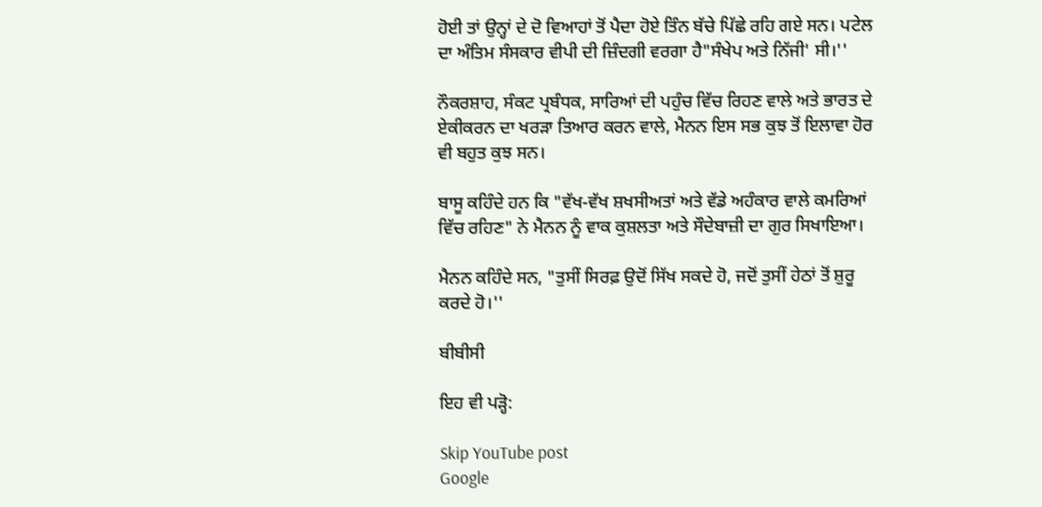ਹੋਈ ਤਾਂ ਉਨ੍ਹਾਂ ਦੇ ਦੋ ਵਿਆਹਾਂ ਤੋਂ ਪੈਦਾ ਹੋਏ ਤਿੰਨ ਬੱਚੇ ਪਿੱਛੇ ਰਹਿ ਗਏ ਸਨ। ਪਟੇਲ ਦਾ ਅੰਤਿਮ ਸੰਸਕਾਰ ਵੀਪੀ ਦੀ ਜ਼ਿੰਦਗੀ ਵਰਗਾ ਹੈ"ਸੰਖੇਪ ਅਤੇ ਨਿੱਜੀ' ਸੀ।''

ਨੌਕਰਸ਼ਾਹ, ਸੰਕਟ ਪ੍ਰਬੰਧਕ, ਸਾਰਿਆਂ ਦੀ ਪਹੁੰਚ ਵਿੱਚ ਰਿਹਣ ਵਾਲੇ ਅਤੇ ਭਾਰਤ ਦੇ ਏਕੀਕਰਨ ਦਾ ਖਰੜਾ ਤਿਆਰ ਕਰਨ ਵਾਲੇ, ਮੈਨਨ ਇਸ ਸਭ ਕੁਝ ਤੋਂ ਇਲਾਵਾ ਹੋਰ ਵੀ ਬਹੁਤ ਕੁਝ ਸਨ।

ਬਾਸੂ ਕਹਿੰਦੇ ਹਨ ਕਿ "ਵੱਖ-ਵੱਖ ਸ਼ਖਸੀਅਤਾਂ ਅਤੇ ਵੱਡੇ ਅਹੰਕਾਰ ਵਾਲੇ ਕਮਰਿਆਂ ਵਿੱਚ ਰਹਿਣ" ਨੇ ਮੈਨਨ ਨੂੰ ਵਾਕ ਕੁਸ਼ਲਤਾ ਅਤੇ ਸੌਦੇਬਾਜ਼ੀ ਦਾ ਗੁਰ ਸਿਖਾਇਆ।

ਮੈਨਨ ਕਹਿੰਦੇ ਸਨ, "ਤੁਸੀਂ ਸਿਰਫ਼ ਉਦੋਂ ਸਿੱਖ ਸਕਦੇ ਹੋ, ਜਦੋਂ ਤੁਸੀਂ ਹੇਠਾਂ ਤੋਂ ਸ਼ੁਰੂ ਕਰਦੇ ਹੋ।''

ਬੀਬੀਸੀ

ਇਹ ਵੀ ਪੜ੍ਹੋ:

Skip YouTube post
Google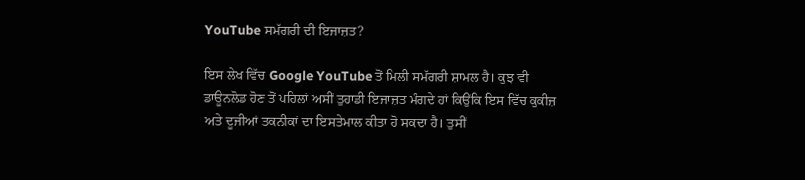YouTube ਸਮੱਗਰੀ ਦੀ ਇਜਾਜ਼ਤ?

ਇਸ ਲੇਖ ਵਿੱਚ Google YouTube ਤੋਂ ਮਿਲੀ ਸਮੱਗਰੀ ਸ਼ਾਮਲ ਹੈ। ਕੁਝ ਵੀ ਡਾਊਨਲੋਡ ਹੋਣ ਤੋਂ ਪਹਿਲਾਂ ਅਸੀਂ ਤੁਹਾਡੀ ਇਜਾਜ਼ਤ ਮੰਗਦੇ ਹਾਂ ਕਿਉਂਕਿ ਇਸ ਵਿੱਚ ਕੁਕੀਜ਼ ਅਤੇ ਦੂਜੀਆਂ ਤਕਨੀਕਾਂ ਦਾ ਇਸਤੇਮਾਲ ਕੀਤਾ ਹੋ ਸਕਦਾ ਹੈ। ਤੁਸੀਂ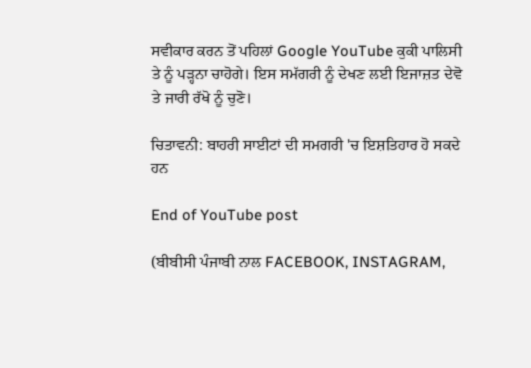ਸਵੀਕਾਰ ਕਰਨ ਤੋਂ ਪਹਿਲਾਂ Google YouTube ਕੁਕੀ ਪਾਲਿਸੀ ਤੇ ਨੂੰ ਪੜ੍ਹਨਾ ਚਾਹੋਗੇ। ਇਸ ਸਮੱਗਰੀ ਨੂੰ ਦੇਖਣ ਲਈ ਇਜਾਜ਼ਤ ਦੇਵੋ ਤੇ ਜਾਰੀ ਰੱਖੋ ਨੂੰ ਚੁਣੋ।

ਚਿਤਾਵਨੀ: ਬਾਹਰੀ ਸਾਈਟਾਂ ਦੀ ਸਮਗਰੀ 'ਚ ਇਸ਼ਤਿਹਾਰ ਹੋ ਸਕਦੇ ਹਨ

End of YouTube post

(ਬੀਬੀਸੀ ਪੰਜਾਬੀ ਨਾਲ FACEBOOK, INSTAGRAM,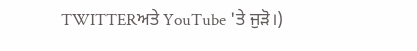TWITTERਅਤੇ YouTube 'ਤੇ ਜੁੜੋ।)